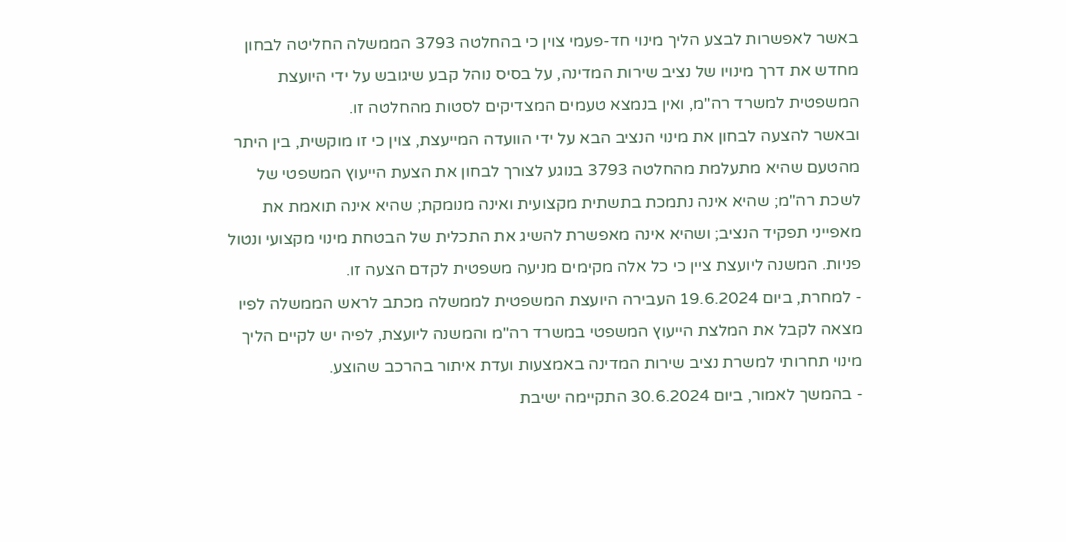באשר לאפשרות לבצע הליך מינוי חד-פעמי צוין כי בהחלטה 3793 הממשלה החליטה לבחון מחדש את דרך מינויו של נציב שירות המדינה, על בסיס נוהל קבע שיגובש על ידי היועצת המשפטית למשרד רה"מ, ואין בנמצא טעמים המצדיקים לסטות מהחלטה זו.
ובאשר להצעה לבחון את מינוי הנציב הבא על ידי הוועדה המייעצת, צוין כי זו מוקשית, בין היתר מהטעם שהיא מתעלמת מהחלטה 3793 בנוגע לצורך לבחון את הצעת הייעוץ המשפטי של לשכת רה"מ; שהיא אינה נתמכת בתשתית מקצועית ואינה מנומקת; שהיא אינה תואמת את מאפייני תפקיד הנציב; ושהיא אינה מאפשרת להשיג את התכלית של הבטחת מינוי מקצועי ונטול פניות. המשנה ליועצת ציין כי כל אלה מקימים מניעה משפטית לקדם הצעה זו.
- למחרת, ביום 19.6.2024 העבירה היועצת המשפטית לממשלה מכתב לראש הממשלה לפיו מצאה לקבל את המלצת הייעוץ המשפטי במשרד רה"מ והמשנה ליועצת, לפיה יש לקיים הליך מינוי תחרותי למשרת נציב שירות המדינה באמצעות ועדת איתור בהרכב שהוצע.
- בהמשך לאמור, ביום 30.6.2024 התקיימה ישיבת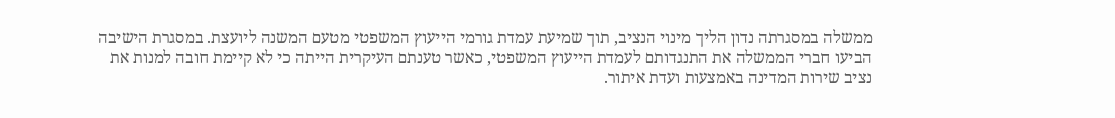ממשלה במסגרתה נדון הליך מינוי הנציב, תוך שמיעת עמדת גורמי הייעוץ המשפטי מטעם המשנה ליועצת. במסגרת הישיבה הביעו חברי הממשלה את התנגדותם לעמדת הייעוץ המשפטי, כאשר טענתם העיקרית הייתה כי לא קיימת חובה למנות את נציב שירות המדינה באמצעות ועדת איתור.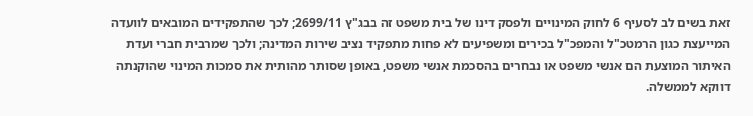זאת בשים לב לסעיף 6 לחוק המינויים ולפסק דינו של בית משפט זה בבג"ץ 2699/11; לכך שהתפקידים המובאים לוועדה המייעצת כגון הרמטכ"ל והמפכ"ל בכירים ומשפיעים לא פחות מתפקיד נציב שירות המדינה; ולכך שמרבית חברי ועדת האיתור המוצעת הם אנשי משפט או נבחרים בהסכמת אנשי משפט, באופן שסותר מהותית את סמכות המינוי שהוקנתה דווקא לממשלה.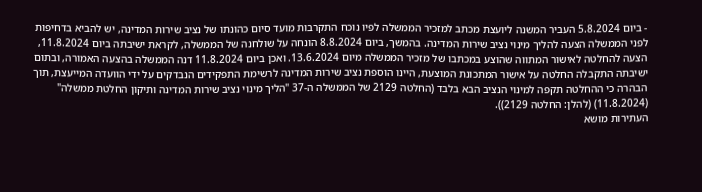- ביום 5.8.2024 העביר המשנה ליועצת מכתב למזכיר הממשלה לפיו נוכח התקרבות מועד סיום כהונתו של נציב שירות המדינה, יש להביא בדחיפות לפני הממשלה הצעה להליך מינוי נציב שירות המדינה. בהמשך, ביום 8.8.2024 הונחה על שולחנה של הממשלה, לקראת ישיבתה ביום 11.8.2024, הצעה להחלטה לאישור המתווה שהוצע במכתבו של מזכיר הממשלה מיום 13.6.2024. ואכן ביום 11.8.2024 דנה הממשלה בהצעה האמורה, ובתום ישיבתה התקבלה החלטה על אישור המתכונת המוצעת, היינו הוספת נציב שירות המדינה לרשימת התפקידים הנבדקים על ידי הוועדה המייעצת, תוך הבהרה כי ההחלטה תקפה למינוי הנציב הבא בלבד (החלטה 2129 של הממשלה ה-37 "הליך מינוי נציב שירות המדינה ותיקון החלטת ממשלה" (11.8.2024) (להלן: החלטה 2129)).
העתירות מושא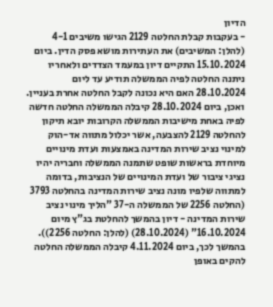הדיון
- בעקבות קבלת החלטה 2129 הגישו משיבים 4-1 (להלן: המשיבים) את העתירות מושא פסק הדין. ביום 15.10.2024 התקיים דיון במעמד הצדדים ולאחריו ניתנה החלטה לפיה הממשלה תודיע עד ליום 28.10.2024 האם היא נכונה לקבל החלטה אחרת בעניין. ואכן, ביום 28.10.2024 קיבלה הממשלה החלטה חדשה לפיה באחת מישיבות הממשלה הקרובות יובא תיקון להחלטה 2129 להצבעה, אשר יכלול מתווה אד-הוק למינוי נציב שירות המדינה באמצעות ועדת מינויים מיוחדת בראשות שופט שתמנה הממשלה וחבריה יהיו נציגי ציבור של ועדת המינויים של הנציבות, בדומה למתווה שלפיו מונה נציב שירות המדינה בהחלטה 3793 (החלטה 2256 של הממשלה ה-37 "הליך מינוי נציב שירות המדינה - דיון בהמשך להחלטת בג"ץ מיום 16.10.2024" (28.10.2024) (להלן: החלטה 2256)). בהמשך לכך, ביום 4.11.2024 קיבלה הממשלה החלטה להקים באופן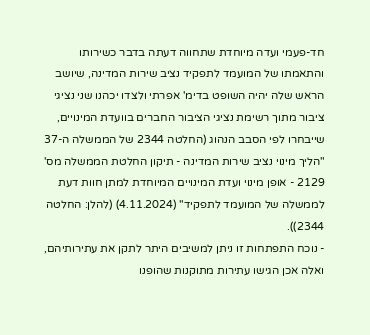חד-פעמי ועדה מיוחדת שתחווה דעתה בדבר כשירותו והתאמתו של המועמד לתפקיד נציב שירות המדינה, שיושב הראש שלה יהיה השופט בדימ' אפרתי ולצדו יכהנו שני נציגי ציבור מתוך רשימת נציגי הציבור החברים בוועדת המינויים, שייבחרו לפי הסבב הנהוג (החלטה 2344 של הממשלה ה-37 "הליך מינוי נציב שירות המדינה - תיקון החלטת הממשלה מס' 2129 - אופן מינוי ועדת המינויים המיוחדת למתן חוות דעת לממשלה של המועמד לתפקיד" (4.11.2024) (להלן: החלטה 2344)).
- נוכח התפתחות זו ניתן למשיבים היתר לתקן את עתירותיהם, ואלה אכן הגישו עתירות מתוקנות שהופנו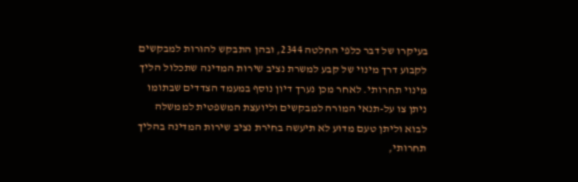בעיקרו של דבר כלפי החלטה 2344, ובהן התבקש להורות למבקשים לקבוע דרך מינוי של קבע למשרת נציב שירות המדינה שתכלול הליך מינוי תחרותי. לאחר מכן נערך דיון נוסף במעמד הצדדים שבתומו ניתן צו על-תנאי המורה למבקשים וליועצת המשפטית לממשלה לבוא וליתן טעם מדוע לא תיעשה בחירת נציב שירות המדינה בהליך תחרותי,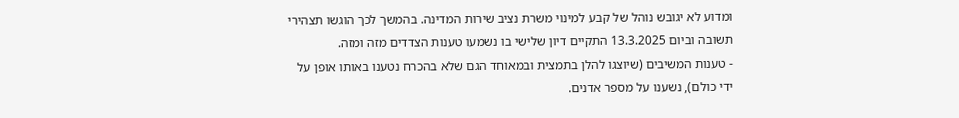ומדוע לא יגובש נוהל של קבע למינוי משרת נציב שירות המדינה. בהמשך לכך הוגשו תצהירי תשובה וביום 13.3.2025 התקיים דיון שלישי בו נשמעו טענות הצדדים מזה ומזה.
- טענות המשיבים (שיוצגו להלן בתמצית ובמאוחד הגם שלא בהכרח נטענו באותו אופן על ידי כולם), נשענו על מספר אדנים.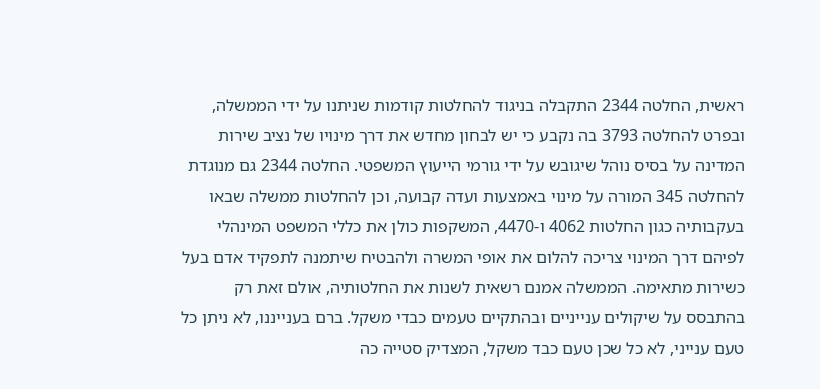ראשית, החלטה 2344 התקבלה בניגוד להחלטות קודמות שניתנו על ידי הממשלה, ובפרט להחלטה 3793 בה נקבע כי יש לבחון מחדש את דרך מינויו של נציב שירות המדינה על בסיס נוהל שיגובש על ידי גורמי הייעוץ המשפטי. החלטה 2344 גם מנוגדת להחלטה 345 המורה על מינוי באמצעות ועדה קבועה, וכן להחלטות ממשלה שבאו בעקבותיה כגון החלטות 4062 ו-4470, המשקפות כולן את כללי המשפט המינהלי לפיהם דרך המינוי צריכה להלום את אופי המשרה ולהבטיח שיתמנה לתפקיד אדם בעל כשירות מתאימה. הממשלה אמנם רשאית לשנות את החלטותיה, אולם זאת רק בהתבסס על שיקולים ענייניים ובהתקיים טעמים כבדי משקל. ברם בענייננו, לא ניתן כל טעם ענייני, לא כל שכן טעם כבד משקל, המצדיק סטייה כה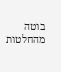בוטה מהחלטות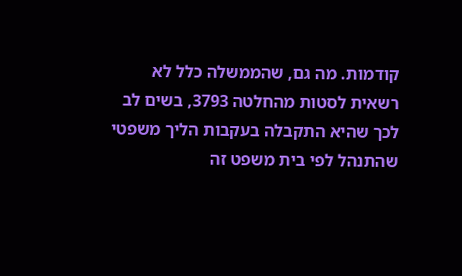קודמות. מה גם, שהממשלה כלל לא רשאית לסטות מהחלטה 3793, בשים לב לכך שהיא התקבלה בעקבות הליך משפטי שהתנהל לפי בית משפט זה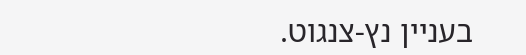בעניין נץ-צנגוט.